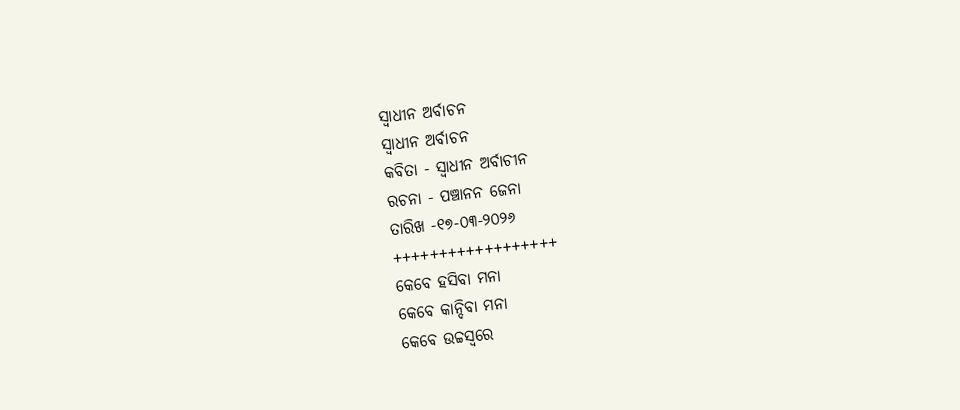ସ୍ଵାଧୀନ ଅର୍ବାଚନ
ସ୍ଵାଧୀନ ଅର୍ବାଚନ
କବିତା - ସ୍ଵାଧୀନ ଅର୍ବାଚୀନ
ରଚନା - ପଞ୍ଚାନନ ଜେନା
ତାରିଖ -୧୭-୦୩-୨୦୨୬
++++++++++++++++++
କେବେ ହସିବା ମନା
କେବେ କାନ୍ଦିବା ମନା
କେବେ ଉଚ୍ଚସ୍ୱରେ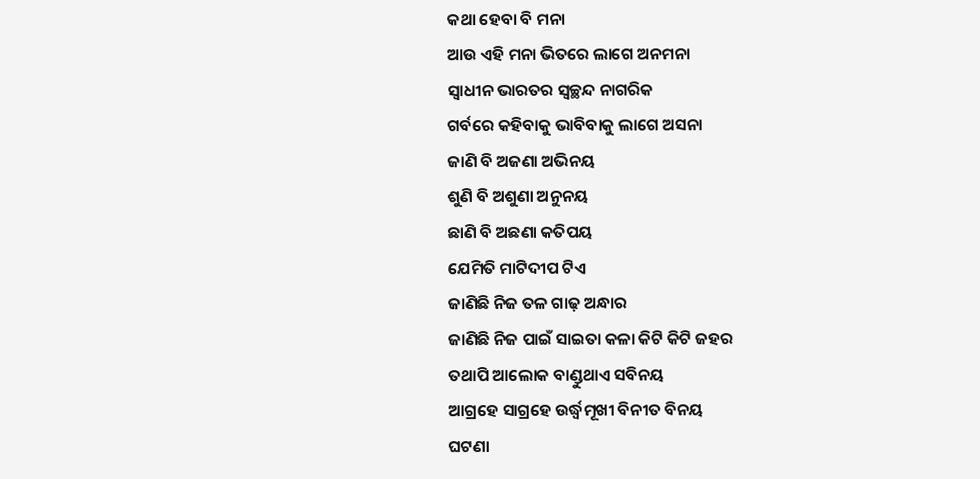କଥା ହେବା ବି ମନା
ଆଉ ଏହି ମନା ଭିତରେ ଲାଗେ ଅନମନା
ସ୍ୱାଧୀନ ଭାରତର ସ୍ଵଚ୍ଛନ୍ଦ ନାଗରିକ
ଗର୍ବରେ କହିବାକୁ ଭାବିବାକୁ ଲାଗେ ଅସନା
ଜାଣି ବି ଅଜଣା ଅଭିନୟ
ଶୁଣି ବି ଅଶୁଣା ଅନୁନୟ
ଛାଣି ବି ଅଛଣା କତିପୟ
ଯେମିତି ମାଟିଦୀପ ଟିଏ
ଜାଣିଛି ନିଜ ତଳ ଗାଢ଼ ଅନ୍ଧାର
ଜାଣିଛି ନିଜ ପାଇଁ ସାଇତା କଳା କିଟି କିଟି ଜହର
ତଥାପି ଆଲୋକ ବାଣ୍ଡୁଥାଏ ସବିନୟ
ଆଗ୍ରହେ ସାଗ୍ରହେ ଉର୍ଦ୍ଧ୍ୱମୂଖୀ ବିନୀତ ବିନୟ
ଘଟଣା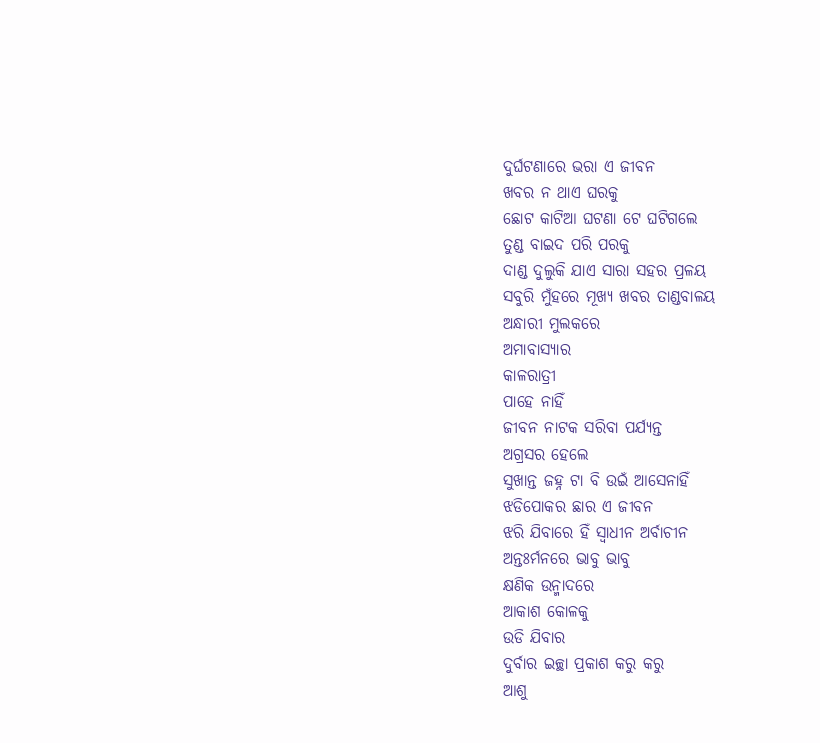ଦୁର୍ଘଟଣାରେ ଭରା ଏ ଜୀବନ
ଖବର ନ ଥାଏ ଘରକୁ
ଛୋଟ କାଟିଆ ଘଟଣା ଟେ ଘଟିଗଲେ
ତୁଣ୍ଡ ବାଇଦ ପରି ପରକୁ
ଦାଣ୍ଡ ଦୁଲୁକି ଯାଏ ସାରା ସହର ପ୍ରଳୟ
ସବୁରି ମୁଁହରେ ମୂଖ୍ୟ ଖବର ତାଣ୍ଡବାଳୟ
ଅନ୍ଧାରୀ ମୁଲକରେ
ଅମାବାସ୍ୟାର
କାଳରାତ୍ରୀ
ପାହେ ନାହିଁ
ଜୀବନ ନାଟକ ସରିବା ପର୍ଯ୍ୟନ୍ତ
ଅଗ୍ରସର ହେଲେ
ସୁଖାନ୍ତ ଜହ୍ନ ଟା ବି ଉଇଁ ଆସେନାହିଁ
ଝଡିପୋକର ଛାର ଏ ଜୀବନ
ଝରି ଯିବାରେ ହିଁ ସ୍ଵାଧୀନ ଅର୍ବାଚୀନ
ଅନ୍ତଃର୍ମନରେ ଭାବୁ ଭାବୁ
କ୍ଷଣିକ ଉନ୍ମାଦରେ
ଆକାଶ କୋଳକୁ
ଉଡି ଯିବାର
ଦୁର୍ବାର ଇଚ୍ଛା ପ୍ରକାଶ କରୁ କରୁ
ଆଶୁ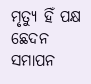ମୃତ୍ୟୁ ହିଁ ପକ୍ଷ ଛେଦନ ସମାପନ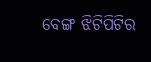ବେଙ୍ଗ ଝିଟିପିଟିର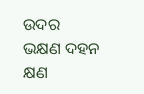ଉଦର ଭକ୍ଷଣ ଦହନ
କ୍ଷଣ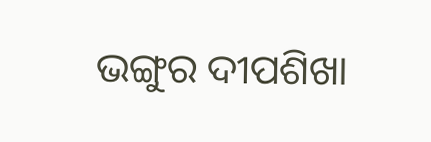ଭଙ୍ଗୁର ଦୀପଶିଖା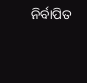ନିର୍ବାପିତ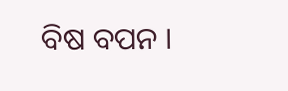ବିଷ ବପନ ।